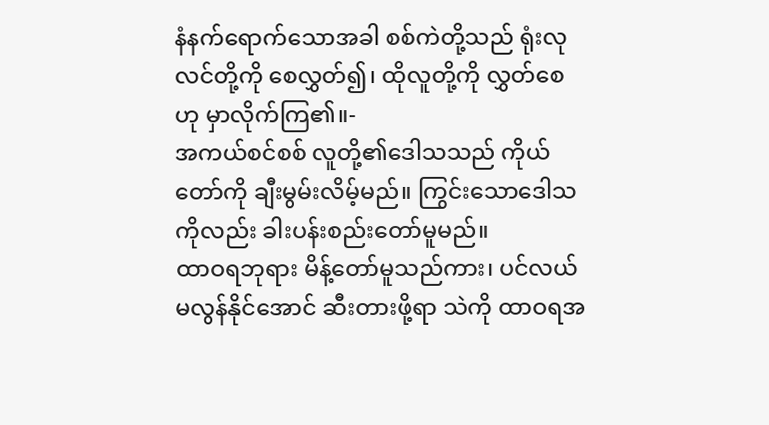နံနက်ရောက်သောအခါ စစ်ကဲတို့သည် ရုံးလုလင်တို့ကို စေလွှတ်၍၊ ထိုလူတို့ကို လွှတ်စေဟု မှာလိုက်ကြ၏။-
အကယ်စင်စစ် လူတို့၏ဒေါသသည် ကိုယ်တော်ကို ချီးမွမ်းလိမ့်မည်။ ကြွင်းသောဒေါသကိုလည်း ခါးပန်းစည်းတော်မူမည်။
ထာဝရဘုရား မိန့်တော်မူသည်ကား၊ ပင်လယ်မလွန်နိုင်အောင် ဆီးတားဖို့ရာ သဲကို ထာဝရအ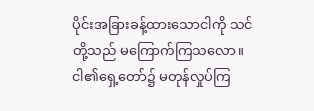ပိုင်းအခြားခန့်ထားသောငါကို သင်တို့သည် မကြောက်ကြသလော။ ငါ၏ရှေ့တော်၌ မတုန်လှုပ်ကြ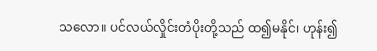သလော။ ပင်လယ်လှိုင်းတံပိုးတို့သည် ထ၍မနိုင်၊ ဟုန်း၍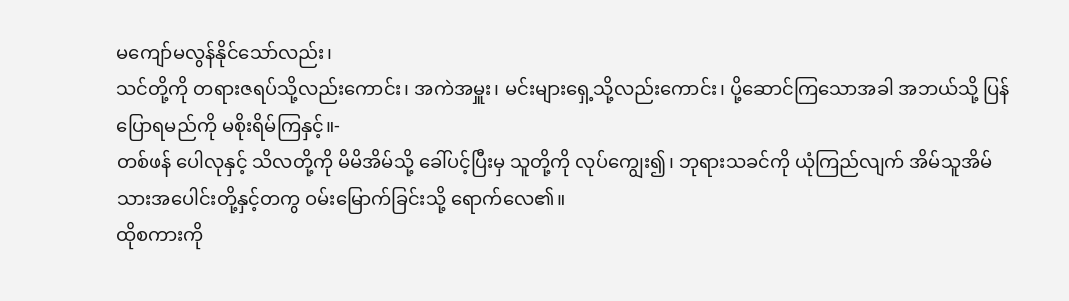မကျော်မလွန်နိုင်သော်လည်း၊
သင်တို့ကို တရားဇရပ်သို့လည်းကောင်း၊ အကဲအမှူး၊ မင်းများရှေ့သို့လည်းကောင်း၊ ပို့ဆောင်ကြသောအခါ အဘယ်သို့ ပြန်ပြောရမည်ကို မစိုးရိမ်ကြနှင့်။-
တစ်ဖန် ပေါလုနှင့် သိလတို့ကို မိမိအိမ်သို့ ခေါ်ပင့်ပြီးမှ သူတို့ကို လုပ်ကျွေး၍၊ ဘုရားသခင်ကို ယုံကြည်လျက် အိမ်သူအိမ်သားအပေါင်းတို့နှင့်တကွ ဝမ်းမြောက်ခြင်းသို့ ရောက်လေ၏။
ထိုစကားကို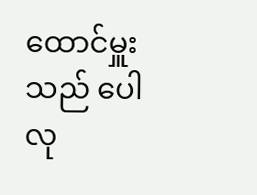ထောင်မှူးသည် ပေါလု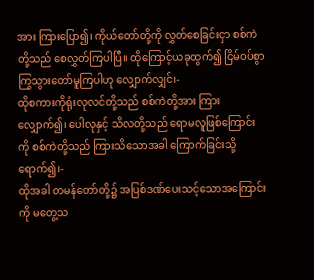အား ကြားပြော၍၊ ကိုယ်တော်တို့ကို လွှတ်စေခြင်းငှာ စစ်ကဲတို့သည် စေလွှတ်ကြပါပြီ။ ထိုကြောင့်ယခုထွက်၍ ငြိမ်ဝပ်စွာ ကြွသွားတော်မူကြပါဟု လျှောက်လျှင်၊-
ထိုစကားကိုရုံးလုလင်တို့သည် စစ်ကဲတို့အား ကြားလျှောက်၍၊ ပေါလုနှင့် သိလတို့သည် ရောမလူဖြစ်ကြောင်းကို စစ်ကဲတို့သည် ကြားသိသောအခါ ကြောက်ခြင်းသို့ရောက်၍၊-
ထိုအခါ တမန်တော်တို့၌ အပြစ်ဒဏ်ပေးသင့်သောအကြောင်းကို မတွေ့သ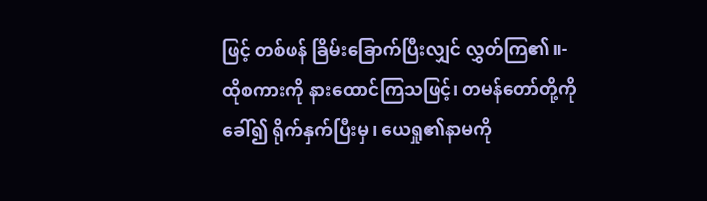ဖြင့် တစ်ဖန် ခြိမ်းခြောက်ပြီးလျှင် လွှတ်ကြ၏။-
ထိုစကားကို နားထောင်ကြသဖြင့်၊ တမန်တော်တို့ကိုခေါ်၍ ရိုက်နှက်ပြီးမှ၊ ယေရှု၏နာမကို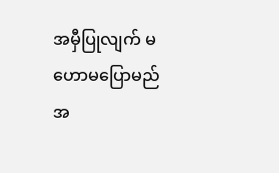အမှီပြုလျက် မဟောမပြောမည်အ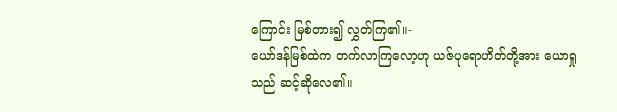ကြောင်း မြစ်တား၍ လွှတ်ကြ၏။-
ယော်ဒန်မြစ်ထဲက တက်လာကြလော့ဟု ယဇ်ပုရောဟိတ်တို့အား ယောရှုသည် ဆင့်ဆိုလေ၏။